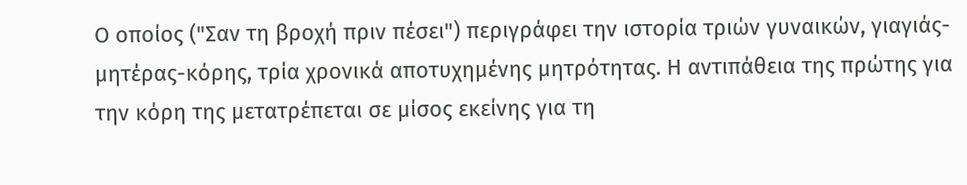Ο οποίος ("Σαν τη βροχή πριν πέσει") περιγράφει την ιστορία τριών γυναικών, γιαγιάς-μητέρας-κόρης, τρία χρονικά αποτυχημένης μητρότητας. Η αντιπάθεια της πρώτης για την κόρη της μετατρέπεται σε μίσος εκείνης για τη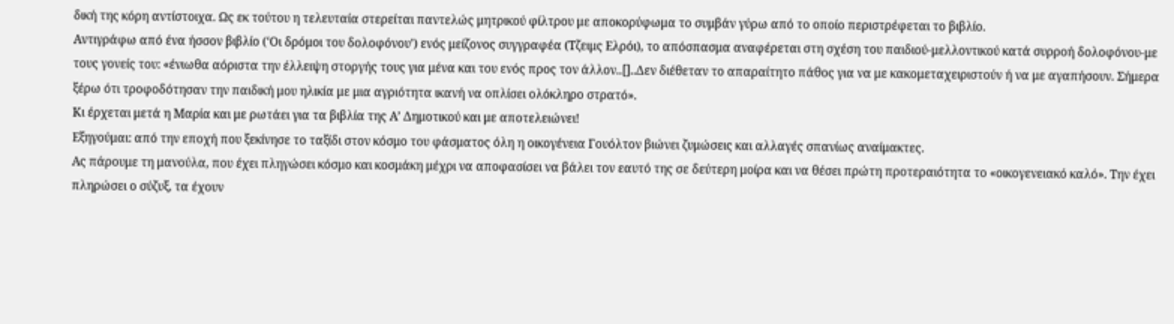δική της κόρη αντίστοιχα. Ως εκ τούτου η τελευταία στερείται παντελώς μητρικού φίλτρου με αποκορύφωμα το συμβάν γύρω από το οποίο περιστρέφεται το βιβλίο.
Αντιγράφω από ένα ήσσον βιβλίο (‘Οι δρόμοι του δολοφόνου’) ενός μείζονος συγγραφέα (Τζειμς Ελρόι), το απόσπασμα αναφέρεται στη σχέση του παιδιού-μελλοντικού κατά συρροή δολοφόνου-με τους γονείς του: «ένιωθα αόριστα την έλλειψη στοργής τους για μένα και του ενός προς τον άλλον..[]..Δεν διέθεταν το απαραίτητο πάθος για να με κακομεταχειριστούν ή να με αγαπήσουν. Σήμερα ξέρω ότι τροφοδότησαν την παιδική μου ηλικία με μια αγριότητα ικανή να οπλίσει ολόκληρο στρατό».
Κι έρχεται μετά η Μαρία και με ρωτάει για τα βιβλία της Α’ Δημοτικού και με αποτελειώνει!
Εξηγούμαι: από την εποχή που ξεκίνησε το ταξίδι στον κόσμο του φάσματος όλη η οικογένεια Γουόλτον βιώνει ζυμώσεις και αλλαγές σπανίως αναίμακτες.
Ας πάρουμε τη μανούλα, που έχει πληγώσει κόσμο και κοσμάκη μέχρι να αποφασίσει να βάλει τον εαυτό της σε δεύτερη μοίρα και να θέσει πρώτη προτεραιότητα το «οικογενειακό καλό». Την έχει πληρώσει ο σύζυξ, τα έχουν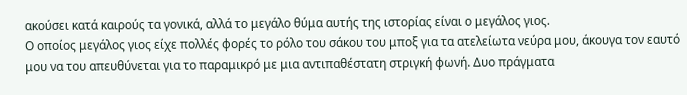ακούσει κατά καιρούς τα γονικά, αλλά το μεγάλο θύμα αυτής της ιστορίας είναι ο μεγάλος γιος.
Ο οποίος μεγάλος γιος είχε πολλές φορές το ρόλο του σάκου του μποξ για τα ατελείωτα νεύρα μου, άκουγα τον εαυτό μου να του απευθύνεται για το παραμικρό με μια αντιπαθέστατη στριγκή φωνή. Δυο πράγματα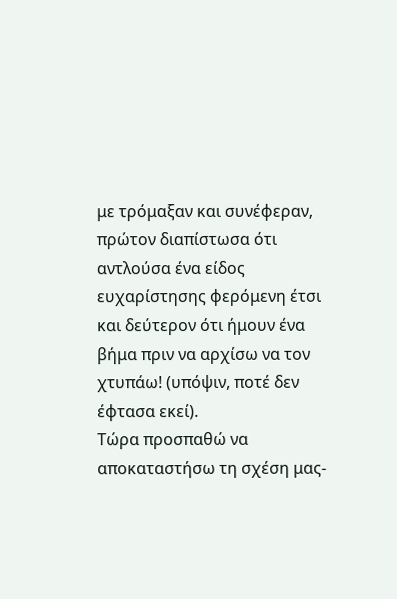με τρόμαξαν και συνέφεραν, πρώτον διαπίστωσα ότι αντλούσα ένα είδος ευχαρίστησης φερόμενη έτσι και δεύτερον ότι ήμουν ένα βήμα πριν να αρχίσω να τον χτυπάω! (υπόψιν, ποτέ δεν έφτασα εκεί).
Τώρα προσπαθώ να αποκαταστήσω τη σχέση μας-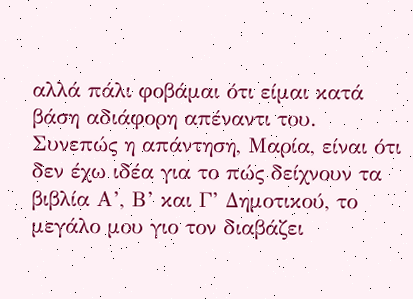αλλά πάλι φοβάμαι ότι είμαι κατά βάση αδιάφορη απέναντι του.
Συνεπώς η απάντηση, Μαρία, είναι ότι δεν έχω ιδέα για το πώς δείχνουν τα βιβλία Α’, Β’ και Γ’ Δημοτικού, το μεγάλο μου γιο τον διαβάζει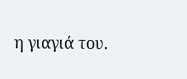η γιαγιά του.